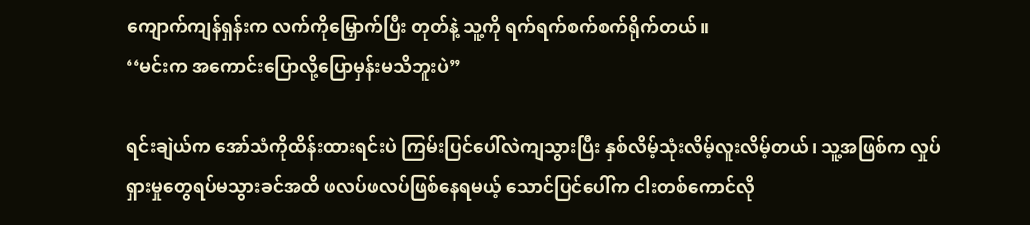ကျောက်ကျန်ရှန်းက လက်ကိုမြှောက်ပြီး တုတ်နဲ့ သူ့ကို ရက်ရက်စက်စက်ရိုက်တယ်။
‘‘မင်းက အကောင်းပြောလို့ပြောမှန်းမသိဘူးပဲ”

ရင်းချဲယ်က အော်သံကိုထိန်းထားရင်းပဲ ကြမ်းပြင်ပေါ်လဲကျသွားပြီး နှစ်လိမ့်သုံးလိမ့်လူးလိမ့်တယ်၊ သူ့အဖြစ်က လှုပ်ရှားမှုတွေရပ်မသွားခင်အထိ ဖလပ်ဖလပ်ဖြစ်နေရမယ့် သောင်ပြင်ပေါ်က ငါးတစ်ကောင်လို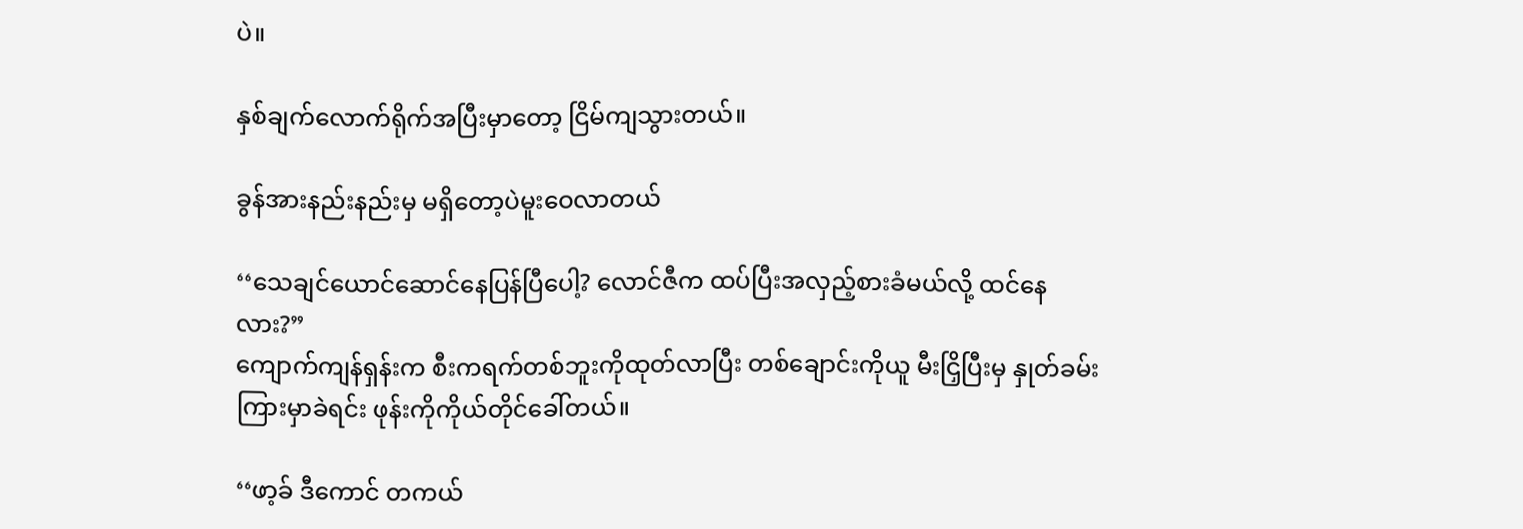ပဲ။

နှစ်ချက်လောက်ရိုက်အပြီးမှာတော့ ငြိမ်ကျသွားတယ်။

ခွန်အားနည်းနည်းမှ မရှိတော့ပဲမူးဝေလာတယ်

‘‘သေချင်ယောင်ဆောင်နေပြန်ပြီပေါ့? လောင်ဇီက ထပ်ပြီးအလှည့်စားခံမယ်လို့ ထင်နေလား?”
ကျောက်ကျန်ရှန်းက စီးကရက်တစ်ဘူးကိုထုတ်လာပြီး တစ်ချောင်းကိုယူ မီးငြှိပြီးမှ နှုတ်ခမ်းကြားမှာခဲရင်း ဖုန်းကိုကိုယ်တိုင်ခေါ်တယ်။

‘‘ဖာ့ခ် ဒီကောင် တကယ်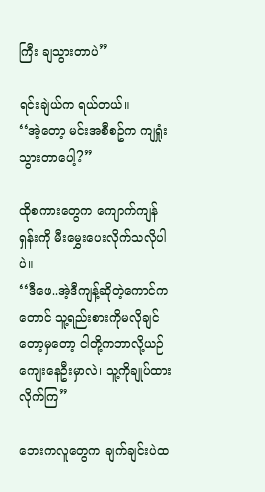ကြီး ချသွားတာပဲ”

ရင်းချဲယ်က ရယ်တယ်။
‘‘အဲ့တော့ မင်းအစီစဥ်က ကျရှုံးသွားတာပေါ့?”

ထိုစကားတွေက ကျောက်ကျန်ရှန်းကို မီးမွှေးပေးလိုက်သလိုပါပဲ။
‘‘ဒီဖေ..အဲ့ဒီကျန့်ဆိုတဲ့ကောင်ကတောင် သူ့ရည်းစားကိုမလိုချင်တော့မှတော့ ငါတို့ကဘာလို့ယဉ်ကျေးနေဦးမှာလဲ၊ သူ့ကိုချုပ်ထားလိုက်ကြ”

ဘေးကလူတွေက ချက်ချင်းပဲထ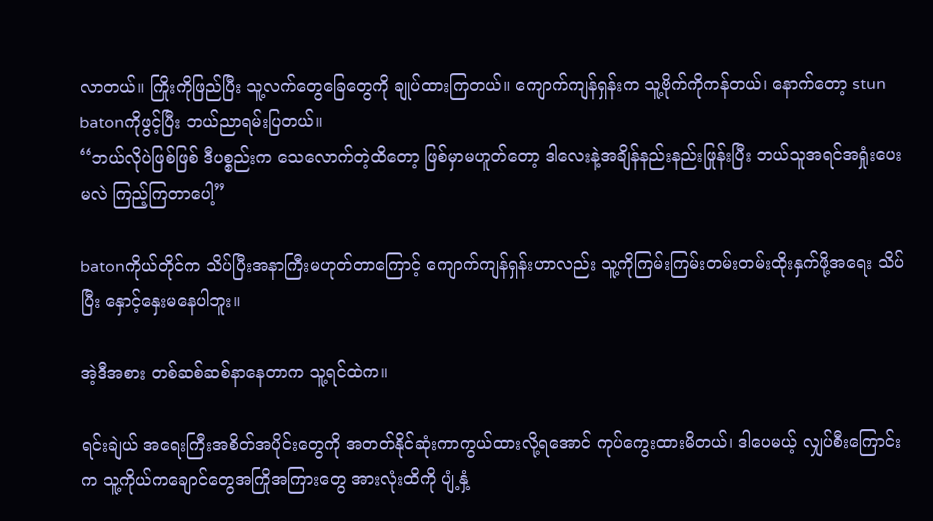လာတယ်။ ကြိုးကိုဖြည်ပြီး သူ့လက်တွေခြေတွေကို ချုပ်ထားကြတယ်။ ကျောက်ကျန်ရှန်းက သူ့ဗိုက်ကိုကန်တယ်၊ နောက်တော့ stun batonကိုဖွင့်ပြီး ဘယ်ညာရမ်းပြတယ်။
‘‘ဘယ်လိုပဲဖြစ်ဖြစ် ဒီပစ္စည်းက သေလောက်တဲ့ထိတော့ ဖြစ်မှာမဟူတ်တော့ ဒါလေးနဲ့အချိန်နည်းနည်းဖြုန်းပြီး ဘယ်သူအရင်အရှုံးပေးမလဲ ကြည့်ကြတာပေါ့”

batonကိုယ်တိုင်က သိပ်ပြီးအနာကြီးမဟုတ်တာကြောင့် ကျောက်ကျန်ရှန်းဟာလည်း သူ့ကိုကြမ်းကြမ်းတမ်းတမ်းထိုးနှက်ဖို့အရေး သိပ်ပြီး နှောင့်နှေးမနေပါဘူး။

အဲ့ဒီအစား တစ်ဆစ်ဆစ်နာနေတာက သူ့ရင်ထဲက။

ရင်းချဲယ် အရေးကြီးအစိတ်အပိုင်းတွေကို အတတ်နိုင်ဆုံးကာကွယ်ထားလို့ရအောင် ကုပ်ကွေးထားမိတယ်၊ ဒါပေမယ့် လျှပ်စီးကြောင်းက သူ့ကိုယ်ကချောင်တွေအကြိုအကြားတွေ အားလုံးထိကို ပျံ့နှံ့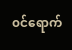၀င်ရောက်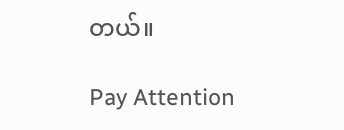တယ်။

Pay Attention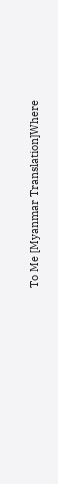To Me [Myanmar Translation]Where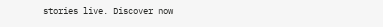stories live. Discover now